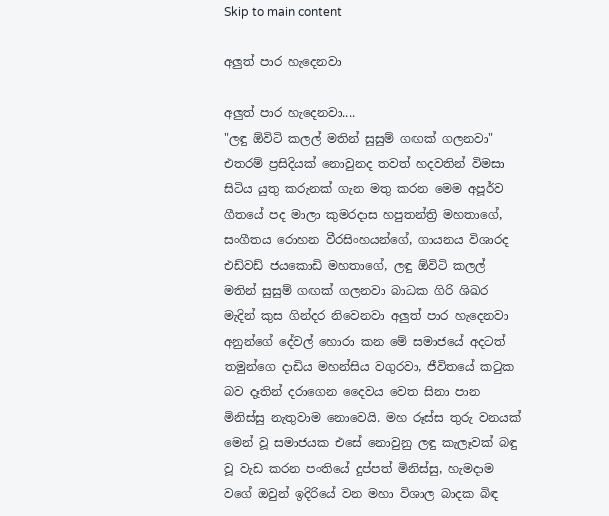Skip to main content

අලුත් පාර හැදෙනවා

අලුත් පාර හැදෙනවා....
"ලඳු ඕවිටි කලල් මතින් සුසුම් ගඟක් ගලනවා" එතරම් ප්‍රසිදියක් නොවුනද තවත් හදවතින් විමසා සිටිය යුතු කරුනක් ගැන මතු කරන මෙම අපූර්ව ගීතයේ පද මාලා කුමරදාස හපුතන්ත්‍රි මහතාගේ, සංගීතය රොහන වීරසිංහයන්ගේ, ගායනය විශාරද එඩ්වඩ් ජයකොඩි මහතාගේ, ලඳු ඕවිටි කලල් මතින් සුසුම් ගඟක් ගලනවා බාධක ගිරි ශිඛර මැදින් කුස ගින්දර නිවෙනවා අලුත් පාර හැදෙනවා අනුන්ගේ දේවල් හොරා කන මේ සමාජයේ අදටත් තමුන්ගෙ දාඩිය මහන්සිය වගුරවා, ජීවිතයේ කටුක බව දෑතින් දරාගෙන දෛවය වෙත සිනා පාන මිනිස්සු නැතුවාම නොවෙයි. මහ රූස්ස තුරු වනයක් මෙන් වූ සමාජයක එසේ නොවුනු ලඳු කැලෑවක් බඳු වූ වැඩ කරන පංතියේ දුප්පත් මිනිස්සු, හැමදාම වගේ ඔවුන් ඉදිරියේ වන මහා විශාල බාදක බිඳ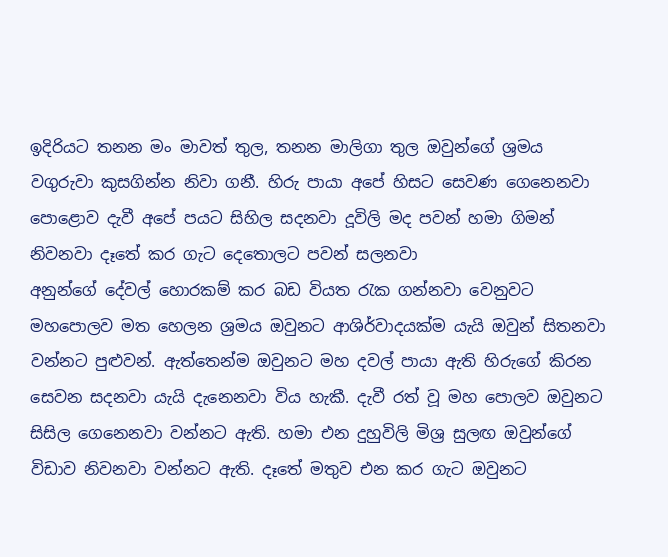ඉදිරියට තනන මං මාවත් තුල, තනන මාලිගා තුල ඔවුන්ගේ ශ්‍රමය වගුරුවා කුසගින්න නිවා ගනී. හිරු පායා අපේ හිසට සෙවණ ගෙනෙනවා පොළොව දැවී අපේ පයට සිහිල සදනවා දූවිලි මද පවන් හමා ගිමන් නිවනවා දෑතේ කර ගැට දෙතොලට පවන් සලනවා
අනුන්ගේ දේවල් හොරකම් කර බඩ වියත රැක ගන්නවා වෙනුවට මහපොලව මත හෙලන ශ්‍රමය ඔවුනට ආශිර්වාදයක්ම යැයි ඔවුන් සිතනවා වන්නට පුළුවන්. ඇත්තෙන්ම ඔවුනට මහ දවල් පායා ඇති හිරුගේ කිරන සෙවන සදනවා යැයි දැනෙනවා විය හැකී. දැවී රත් වූ මහ පොලව ඔවුනට සිසිල ගෙනෙනවා වන්නට ඇති. හමා එන දුහුවිලි මිශ්‍ර සුලඟ ඔවුන්ගේ විඩාව නිවනවා වන්නට ඇති. දෑතේ මතුව එන කර ගැට ඔවුනට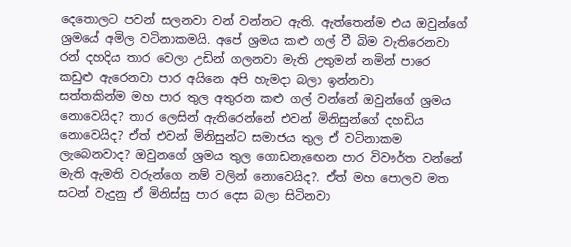දෙතොලට පවන් සලනවා වන් වන්නට ඇති. ඇත්තෙන්ම එය ඔවුන්ගේ ශ්‍රමයේ අමිල වටිනාකමයි. අපේ ශ්‍රමය කළු ගල් වී බිම වැතිරෙනවා රන් දහදිය තාර වෙලා උඩින් ගලනවා මැති උතුමන් නමින් පාරෙ කඩුළු ඇරෙනවා පාර අයිනෙ අපි හැමදා බලා ඉන්නවා
සත්තකින්ම මහ පාර තුල අතුරන කළු ගල් වන්නේ ඔවුන්ගේ ශ්‍රමය නොවෙයිද? තාර ලෙසින් ඇතිරෙන්නේ එවන් මිනිසුන්ගේ දහඩිය නොවෙයිද? ඒත් එවන් මිනිසුන්ට සමාජය තුල ඒ වටිනාකම ලැබෙනවාද? ඔවුනගේ ශ්‍රමය තුල ගොඩනැඟෙන පාර විවෟර්ත වන්නේ මැති ඇමති වරුන්ගෙ නම් වලින් නොවෙයිද?. ඒත් මහ පොලව මත සටන් වැදුනු ඒ මිනිස්සු පාර දෙස බලා සිටිනවා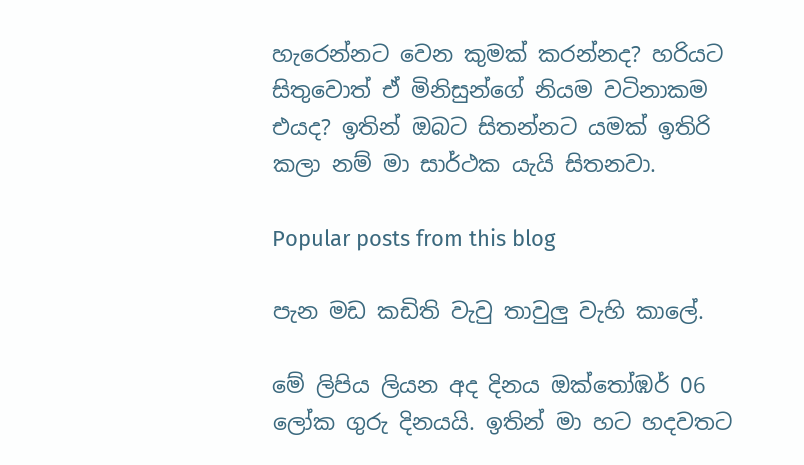හැරෙන්නට වෙන කුමක් කරන්නද? හරියට සිතුවොත් ඒ මිනිසුන්ගේ නියම වටිනාකම එයද? ඉතින් ඔබට සිතන්නට යමක් ඉතිරි කලා නම් මා සාර්ථක යැයි සිතනවා.

Popular posts from this blog

පැන මඩ කඩිති වැවු තාවුලු වැහි කාලේ.

මේ ලිපිය ලියන අද දිනය ඔක්තෝඹර් 06 ලෝක ගුරු දිනයයි. ඉතින් මා හට හදවතට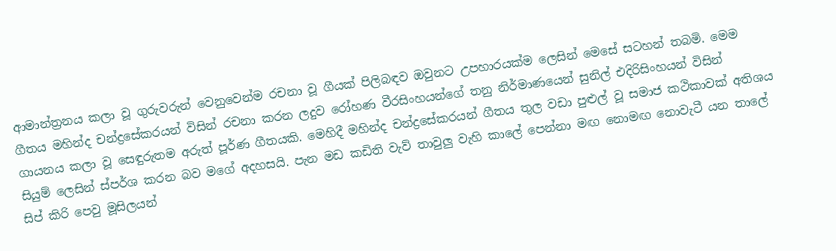ආමාන්ත්‍රනය කලා වූ ගුරුවරුන් වෙනුවෙන්ම රචනා වූ ගීයක් පිලිබඳව ඔවුනට උපහාරයක්ම ලෙසින් මෙසේ සටහන් තබමි. මෙම ගීතය මහින්ද චන්ද්‍රසේකරයන් විසින් රචනා කරන ලදුව රෝහණ වීරසිංහයන්ගේ තනු නිර්මාණයෙන් සුනිල් එදිරිසිංහයන් විසින් ගායනය කලා වූ සෙඳුරුතම අරුත් පූර්ණ ගීතයකි. මෙහිදී මහින්ද චන්ද්‍රසේකරයන් ගීතය තුල වඩා පුළුල් වූ සමාජ කථිකාවක් අතිශය සියුම් ලෙසින් ස්පර්ශ කරන බව මගේ අදහසයි. පැන මඩ කඩිති වැව් තාවුලු වැහි කාලේ පෙන්නා මඟ නොමඟ නොවැටී යන තාලේ සිප් කිරි පෙවු මූසිලයන්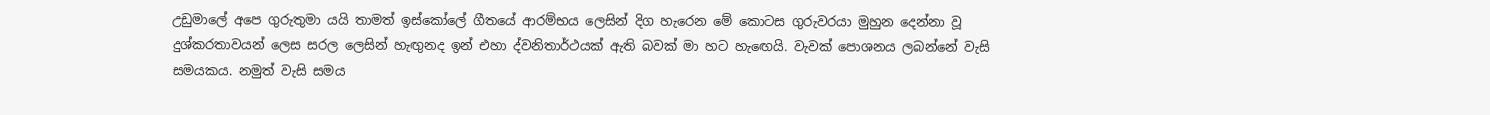උඩුමාලේ අපෙ ගුරුතුමා යයි තාමත් ඉස්කෝලේ ගීතයේ ආරම්භය ලෙසින් දිග හැරෙන මේ කොටස ගුරුවරයා මුහුන දෙන්නා වූ දුශ්කරතාවයන් ලෙස සරල ලෙසින් හැඟුනද ඉන් එහා ද්වනිතාර්ථයක් ඇති බවක් මා හට හැඟෙයි. වැවක් පොශනය ලබන්නේ වැසි සමයකය. නමුත් වැසි සමය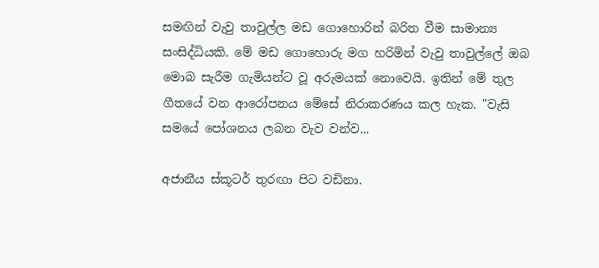සමඟින් වැවු තාවුල්ල මඩ ගොහොරින් බරිත වීම සාමාන්‍ය සංසිද්ධියකි. මේ මඩ ගොහොරු මග හරිමින් වැවු තාවුල්ලේ ඔබ මොබ සැරීම ගැමියන්ට වූ අරුමයක් නොවෙයි. ඉතින් මේ තුල ගීතයේ වන ආරෝපනය මේසේ නිරාකරණය කල හැක. "වැසි සමයේ පෝශනය ලබන වැව වන්ව...

අජානීය ස්කූටර් තුරඟා පිට වඩිනා.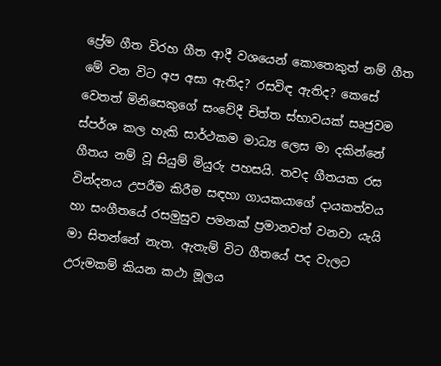ප්‍රේම ගීත විරහ ගීත ආදී වශයෙන් කොතෙකුත් නම් ගීත මේ වන විට අප අසා ඇතිද? රසවිඳ ඇතිද? කෙසේ වෙතත් මිනිසෙකුගේ සංවේදී චිත්ත ස්භාවයක් සෘජුවම ස්පර්ශ කල හැකි සාර්ථකම මාධ්‍ය ලෙස මා දකින්නේ ගීතය නම් වූ සියුම් මියුරු පහසයි. තවද ගීතයක රස වින්දනය උපරීම කිරීම සඳහා ගායකයාගේ දායකත්වය හා සංගීතයේ රසමුසුව පමනක් ප්‍රමානවත් වනවා යැයි මා සිතන්නේ නැත. ඇතැම් විට ගීතයේ පද වැලට උරුමකම් කියන කථා මූලය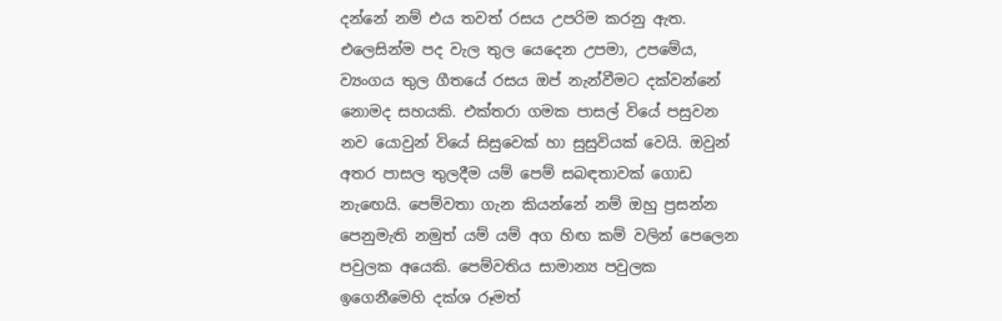දන්නේ නම් එය තවත් රසය උපරිම කරනු ඇත. එලෙසින්ම පද වැල තුල යෙදෙන උපමා, උපමේය, ව්‍යංගය තුල ගීතයේ රසය ඔප් නැන්වීමට දක්වන්නේ නොමද සහයකි. එක්තරා ගමක පාසල් වියේ පසුවන නව යොවුන් වියේ සිසුවෙක් හා සුසුවියක් වෙයි. ඔවුන් අතර පාසල තුලදීම යම් පෙම් සබඳතාවක් ගොඩ නැඟෙයි. පෙම්වතා ගැන කියන්නේ නම් ඔහු ප්‍රසන්න පෙනුමැති නමුත් යම් යම් අග හිඟ කම් වලින් පෙලෙන පවුලක අයෙකි. පෙම්වතිය සාමාන්‍ය පවුලක ඉගෙනීමෙහි දක්ශ රූමත්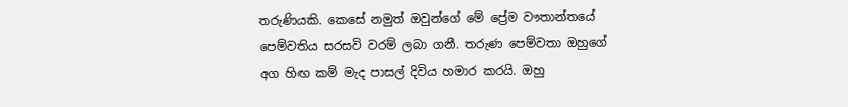තරුණියකි. කෙසේ නමුත් ඔවුන්ගේ මේ ප්‍රේම වෟතාන්තයේ පෙම්වතිය සරසවි වරම් ලබා ගනී. තරුණ පෙම්වතා ඔහුගේ අග හිඟ කම් මැද පාසල් දිවිය හමාර කරයි. ඔහු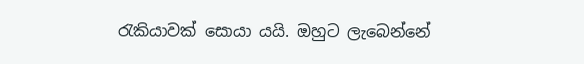රැකියාවක් සොයා යයි. ඔහුට ලැබෙන්නේ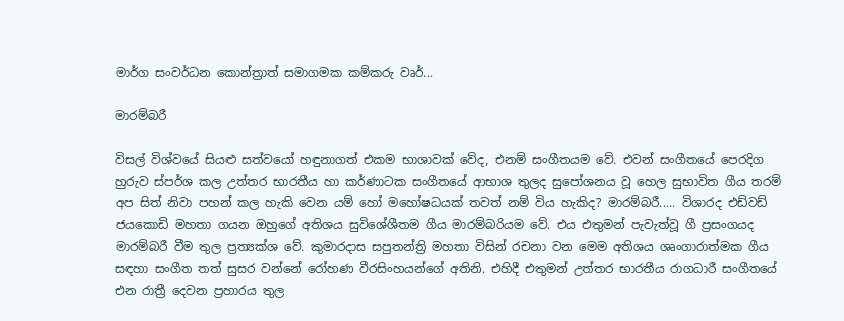මාර්ග සංවර්ධන කොන්ත්‍රාත් සමාගමක කම්කරු වෘර්...

මාරම්බරී

විසල් විශ්වයේ සියළු සත්වයෝ හඳුනාගත් එකම භාශාවක් වේද, එනම් සංගීතයම වේ. එවන් සංගීතයේ පෙරදිග හුරුව ස්පර්ශ කල උත්තර භාරතීය හා කර්ණාටක සංගීතයේ ආභාශ තුලද සුපෝශනය වූ හෙල සුභාවිත ගීය තරම් අප සිත් නිවා පහන් කල හැකි වෙන යම් හෝ මහෝෂධයක් තවත් නම් විය හැකිද? මාරම්බරී..... විශාරද එඩ්වඩ් ජයකොඩි මහතා ගයන ඔහුගේ අතිශය සුවිශේශීතම ගීය මාරම්බරියම වේ. එය එතුමන් පැවැත්වූ ගී ප්‍රසංගයද මාරම්බරී වීම තුල ප්‍රත්‍යක්ශ වේ. කුමාරදාස සපුතන්ත්‍රි මහතා විසින් රචනා වන මෙම අතිශය ශෘංගාරාත්මක ගීය සඳහා සංගීත තත් සුසර වන්නේ රෝහණ වීරසිංහයන්ගේ අතිනි. එහිදී එතුමන් උත්තර භාරතීය රාගධාරී සංගීතයේ එන රාත්‍රී දෙවන ප්‍රහාරය තුල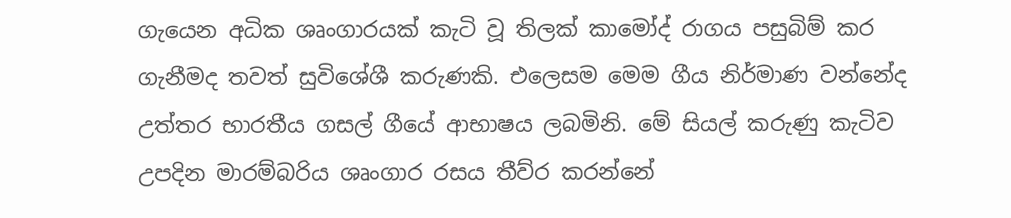ගැයෙන අධික ශෘංගාරයක් කැටි වූ තිලක් කාමෝද් රාගය පසුබිම් කර ගැනීමද තවත් සුවිශේශී කරුණකි. එලෙසම මෙම ගීය නිර්මාණ වන්නේද උත්තර භාරතීය ගසල් ගීයේ ආභාෂය ලබමිනි. මේ සියල් කරුණු කැටිව උපදින මාරම්බරිය ශෘංගාර රසය තීව්ර කරන්නේ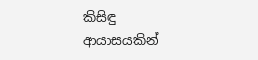කිසිඳු ආයාසයකින්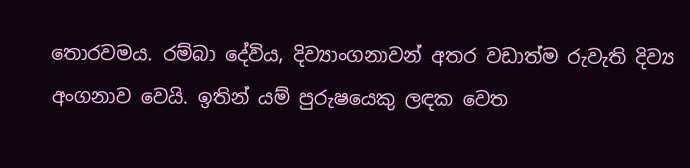තොරවමය. රම්බා දේවිය, දිව්‍යාංගනාවන් අතර වඩාත්ම රුවැති දිව්‍ය අංගනාව වෙයි. ඉතින් යම් පුරුෂයෙකු ලඳක වෙත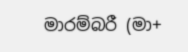මාරම්බරී (මා+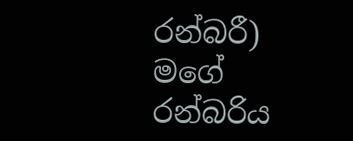රන්බරී) මගේ රන්බරිය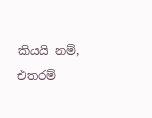කියයි නම්, එතරම්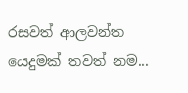රසවත් ආලවන්ත යෙදුමක් තවත් නම...